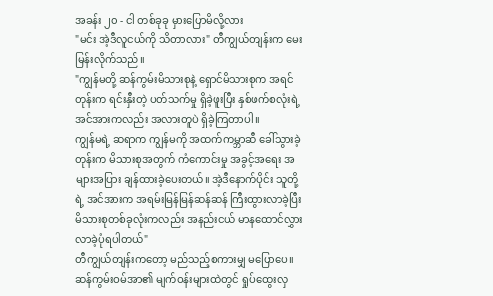အခန်း ၂၀ - ငါ တစ်ခုခု မှားပြောမိလို့လား
"မင်း အဲ့ဒီလူငယ်ကို သိတာလား" တီကျွယ်တျန်းက မေးမြန်းလိုက်သည်။
"ကျွန်မတို့ ဆန်ကွမ်းမိသားစုနဲ့ ရှောင်မိသားစုက အရင်တုန်းက ရင်းနှီးတဲ့ ပတ်သက်မှု ရှိခဲ့ဖူးပြီး နှစ်ဖက်စလုံးရဲ့ အင်အားကလည်း အလားတူပဲ ရှိခဲ့ကြတာပါ။
ကျွန်မရဲ့ ဆရာက ကျွန်မကို အထက်ကမ္ဘာဆီ ခေါ်သွားခဲ့တုန်းက မိသားစုအတွက် ကံကောင်းမှု အခွင့်အရေး အများအပြား ချန်ထားခဲ့ပေးတယ်။ အဲ့ဒီနောက်ပိုင်း သူတို့ရဲ့ အင်အားက အရမ်းမြန်မြန်ဆန်ဆန် ကြီးထွားလာခဲ့ပြီး မိသားစုတစ်ခုလုံးကလည်း အနည်းငယ် မာနထောင်လွှားလာခဲ့ပုံရပါတယ်"
တီကျွယ်တျန်းကတော့ မည်သည့်စကားမျှ မပြောပေ။ ဆန်ကွမ်းဝမ်အာ၏ မျက်ဝန်းများထဲတွင် ရှုပ်ထွေးလှ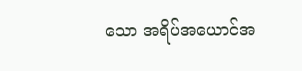သော အရိပ်အယောင်အ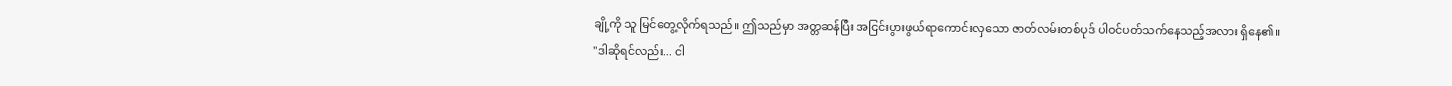ချို့ကို သူ မြင်တွေ့လိုက်ရသည်။ ဤသည်မှာ အတ္တဆန်ပြီး အငြင်းပွားဖွယ်ရာကောင်းလှသော ဇာတ်လမ်းတစ်ပုဒ် ပါဝင်ပတ်သက်နေသည့်အလား ရှိနေ၏။
"ဒါဆိုရင်လည်း... ငါ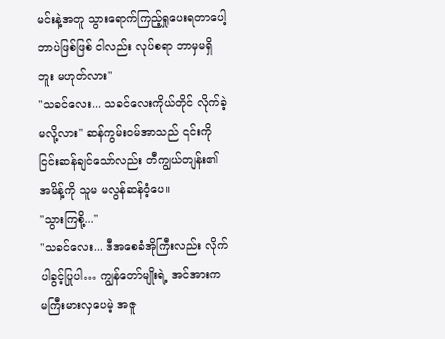မင်းနဲ့အတူ သွားရောက်ကြည့်ရှုပေးရတာပေါ့ ဘာပဲဖြစ်ဖြစ် ငါလည်း လုပ်စရာ ဘာမှမရှိဘူး မဟုတ်လား"
"သခင်လေး... သခင်လေးကိုယ်တိုင် လိုက်ခဲ့မလို့လား" ဆန်ကွမ်းဝမ်အာသည် ၎င်းကို ငြင်းဆန်ချင်သော်လည်း တီကျွယ်တျန်း၏ အမိန့်ကို သူမ မလွန်ဆန်ဝံ့ပေ။
"သွားကြစို့..."
"သခင်လေး... ဒီအစေခံအိုကြီးလည်း လိုက်ပါခွင့်ပြုပါ… ကျွန်တော်မျိုးရဲ့ အင်အားက မကြီးမားလှပေမဲ့ အဇူ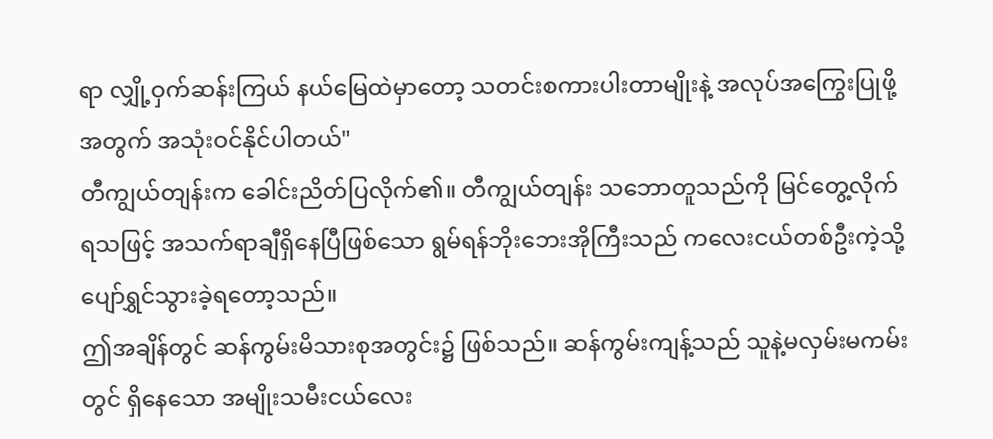ရာ လျှို့ဝှက်ဆန်းကြယ် နယ်မြေထဲမှာတော့ သတင်းစကားပါးတာမျိုးနဲ့ အလုပ်အကြွေးပြုဖို့အတွက် အသုံးဝင်နိုင်ပါတယ်"
တီကျွယ်တျန်းက ခေါင်းညိတ်ပြလိုက်၏။ တီကျွယ်တျန်း သဘောတူသည်ကို မြင်တွေ့လိုက်ရသဖြင့် အသက်ရာချီရှိနေပြီဖြစ်သော ရွမ်ရန်ဘိုးဘေးအိုကြီးသည် ကလေးငယ်တစ်ဦးကဲ့သို့ ပျော်ရွှင်သွားခဲ့ရတော့သည်။
ဤအချိန်တွင် ဆန်ကွမ်းမိသားစုအတွင်း၌ ဖြစ်သည်။ ဆန်ကွမ်းကျန့်သည် သူနဲ့မလှမ်းမကမ်းတွင် ရှိနေသော အမျိုးသမီးငယ်လေး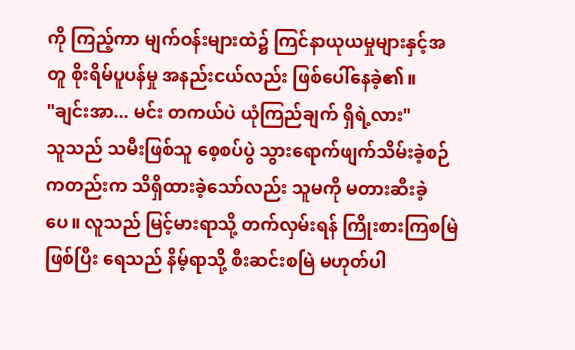ကို ကြည့်ကာ မျက်ဝန်းများထဲ၌ ကြင်နာယုယမှုများနှင့်အတူ စိုးရိမ်ပူပန်မှု အနည်းငယ်လည်း ဖြစ်ပေါ်နေခဲ့၏။
"ချင်းအာ... မင်း တကယ်ပဲ ယုံကြည်ချက် ရှိရဲ့လား"
သူသည် သမီးဖြစ်သူ စေ့စပ်ပွဲ သွားရောက်ဖျက်သိမ်းခဲ့စဉ်ကတည်းက သိရှိထားခဲ့သော်လည်း သူမကို မတားဆီးခဲ့ပေ။ လူသည် မြင့်မားရာသို့ တက်လှမ်းရန် ကြိုးစားကြစမြဲဖြစ်ပြီး ရေသည် နိမ့်ရာသို့ စီးဆင်းစမြဲ မဟုတ်ပါ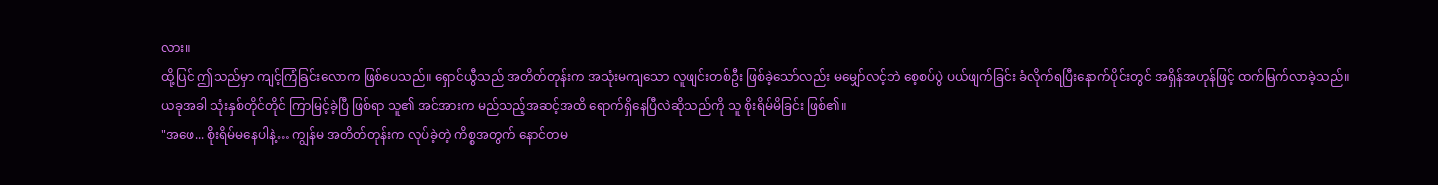လား။
ထို့ပြင် ဤသည်မှာ ကျင့်ကြံခြင်းလောက ဖြစ်ပေသည်။ ရှောင်ယွီသည် အတိတ်တုန်းက အသုံးမကျသော လူဖျင်းတစ်ဦး ဖြစ်ခဲ့သော်လည်း မမျှော်လင့်ဘဲ စေ့စပ်ပွဲ ပယ်ဖျက်ခြင်း ခံလိုက်ရပြီးနောက်ပိုင်းတွင် အရှိန်အဟုန်ဖြင့် ထက်မြက်လာခဲ့သည်။
ယခုအခါ သုံးနှစ်တိုင်တိုင် ကြာမြင့်ခဲ့ပြီ ဖြစ်ရာ သူ၏ အင်အားက မည်သည့်အဆင့်အထိ ရောက်ရှိနေပြီလဲဆိုသည်ကို သူ စိုးရိမ်မိခြင်း ဖြစ်၏။
"အဖေ... စိုးရိမ်မနေပါနဲ့… ကျွန်မ အတိတ်တုန်းက လုပ်ခဲ့တဲ့ ကိစ္စအတွက် နောင်တမ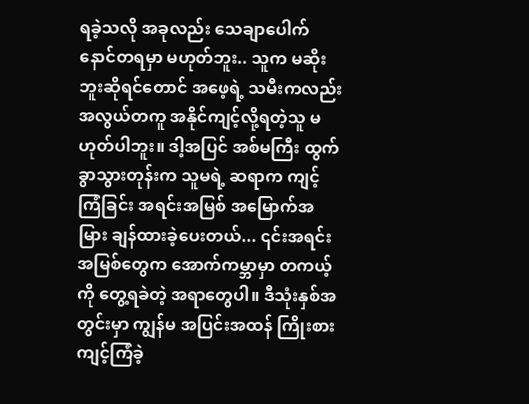ရခဲ့သလို အခုလည်း သေချာပေါက် နောင်တရမှာ မဟုတ်ဘူး.. သူက မဆိုးဘူးဆိုရင်တောင် အဖေ့ရဲ့ သမီးကလည်း အလွယ်တကူ အနိုင်ကျင့်လို့ရတဲ့သူ မဟုတ်ပါဘူး။ ဒါ့အပြင် အစ်မကြီး ထွက်ခွာသွားတုန်းက သူမရဲ့ ဆရာက ကျင့်ကြံခြင်း အရင်းအမြစ် အမြောက်အမြား ချန်ထားခဲ့ပေးတယ်... ၎င်းအရင်းအမြစ်တွေက အောက်ကမ္ဘာမှာ တကယ့်ကို တွေ့ရခဲတဲ့ အရာတွေပါ။ ဒီသုံးနှစ်အတွင်းမှာ ကျွန်မ အပြင်းအထန် ကြိုးစားကျင့်ကြံခဲ့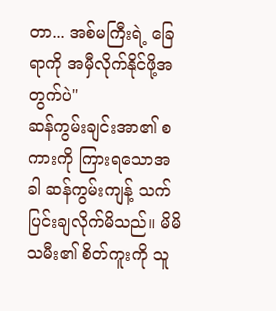တာ... အစ်မကြီးရဲ့ ခြေရာကို အမှီလိုက်နိုင်ဖို့အတွက်ပဲ"
ဆန်ကွမ်းချင်းအာ၏ စကားကို ကြားရသောအခါ ဆန်ကွမ်းကျန့် သက်ပြင်းချလိုက်မိသည်။ မိမိသမီး၏ စိတ်ကူးကို သူ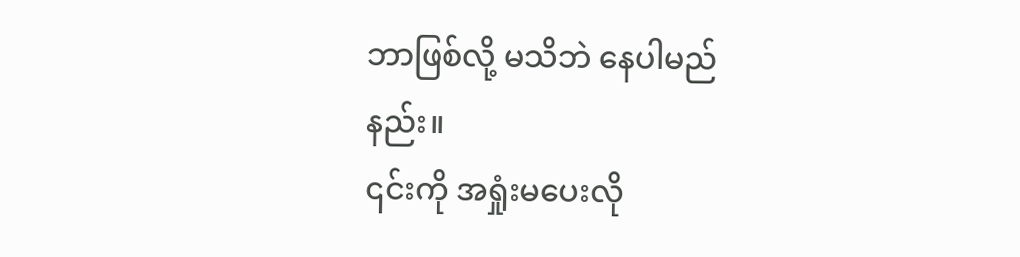ဘာဖြစ်လို့ မသိဘဲ နေပါမည်နည်း။
၎င်းကို အရှုံးမပေးလို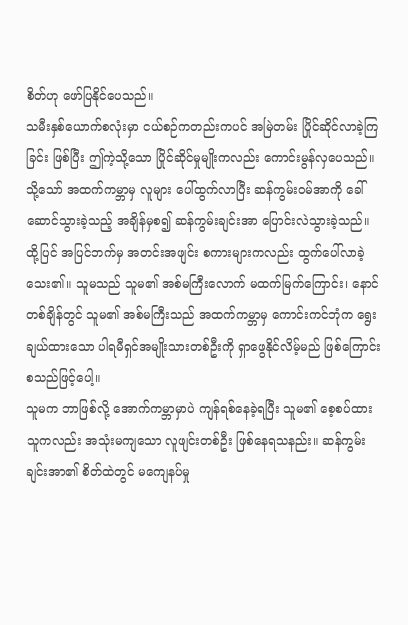စိတ်ဟု ဖော်ပြနိုင်ပေသည်။
သမီးနှစ်ယောက်စလုံးမှာ ငယ်စဉ်ကတည်းကပင် အမြဲတမ်း ပြိုင်ဆိုင်လာခဲ့ကြခြင်း ဖြစ်ပြီး ဤကဲ့သို့သော ပြိုင်ဆိုင်မှုမျိုးကလည်း ကောင်းမွန်လှပေသည်။
သို့သော် အထက်ကမ္ဘာမှ လူများ ပေါ်ထွက်လာပြီး ဆန်ကွမ်းဝမ်အာကို ခေါ်ဆောင်သွားခဲ့သည့် အချိန်မှစ၍ ဆန်ကွမ်းချင်းအာ ပြောင်းလဲသွားခဲ့သည်။
ထို့ပြင် အပြင်ဘက်မှ အတင်းအဖျင်း စကားများကလည်း ထွက်ပေါ်လာခဲ့သေး၏။ သူမသည် သူမ၏ အစ်မကြီးလောက် မထက်မြက်ကြောင်း၊ နောင်တစ်ချိန်တွင် သူမ၏ အစ်မကြီးသည် အထက်ကမ္ဘာမှ ကောင်းကင်ဘုံက ရွေးချယ်ထားသော ပါရမီရှင်အမျိုးသားတစ်ဦးကို ရှာဖွေနိုင်လိမ့်မည် ဖြစ်ကြောင်း စသည်ဖြင့်ပေါ့။
သူမက ဘာဖြစ်လို့ အောက်ကမ္ဘာမှာပဲ ကျန်ရစ်နေခဲ့ရပြီး သူမ၏ စေ့စပ်ထားသူကလည်း အသုံးမကျသော လူဖျင်းတစ်ဦး ဖြစ်နေရသနည်း။ ဆန်ကွမ်းချင်းအာ၏ စိတ်ထဲတွင် မကျေနပ်မှု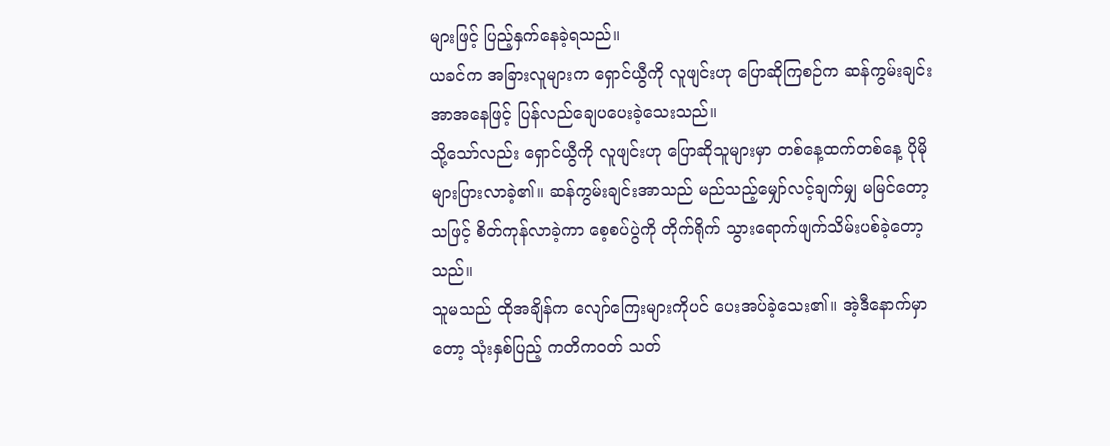များဖြင့် ပြည့်နှက်နေခဲ့ရသည်။
ယခင်က အခြားလူများက ရှောင်ယွီကို လူဖျင်းဟု ပြောဆိုကြစဉ်က ဆန်ကွမ်းချင်းအာအနေဖြင့် ပြန်လည်ချေပပေးခဲ့သေးသည်။
သို့သော်လည်း ရှောင်ယွီကို လူဖျင်းဟု ပြောဆိုသူများမှာ တစ်နေ့ထက်တစ်နေ့ ပိုမိုများပြားလာခဲ့၏။ ဆန်ကွမ်းချင်းအာသည် မည်သည့်မျှော်လင့်ချက်မျှ မမြင်တော့သဖြင့် စိတ်ကုန်လာခဲ့ကာ စေ့စပ်ပွဲကို တိုက်ရိုက် သွားရောက်ဖျက်သိမ်းပစ်ခဲ့တော့သည်။
သူမသည် ထိုအချိန်က လျော်ကြေးများကိုပင် ပေးအပ်ခဲ့သေး၏။ အဲ့ဒီနောက်မှာတော့ သုံးနှစ်ပြည့် ကတိကဝတ် သတ်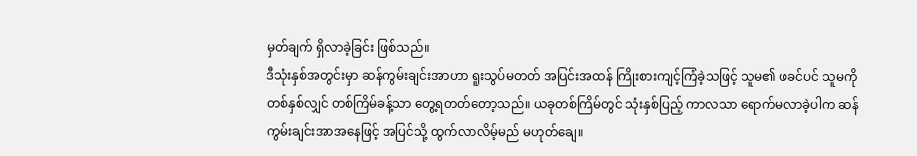မှတ်ချက် ရှိလာခဲ့ခြင်း ဖြစ်သည်။
ဒီသုံးနှစ်အတွင်းမှာ ဆန်ကွမ်းချင်းအာဟာ ရူးသွပ်မတတ် အပြင်းအထန် ကြိုးစားကျင့်ကြံခဲ့သဖြင့် သူမ၏ ဖခင်ပင် သူမကို တစ်နှစ်လျှင် တစ်ကြိမ်ခန့်သာ တွေ့ရတတ်တော့သည်။ ယခုတစ်ကြိမ်တွင် သုံးနှစ်ပြည့် ကာလသာ ရောက်မလာခဲ့ပါက ဆန်ကွမ်းချင်းအာအနေဖြင့် အပြင်သို့ ထွက်လာလိမ့်မည် မဟုတ်ချေ။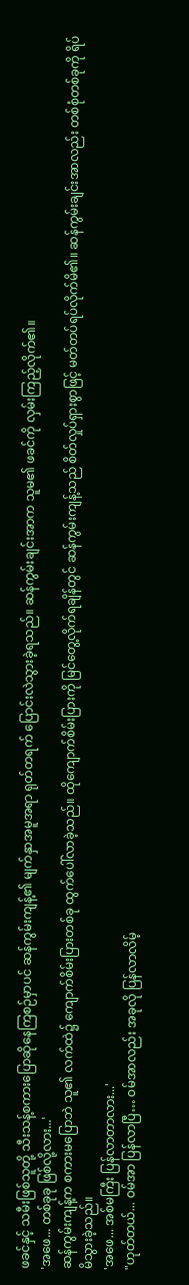ဖခင်နှင့် သမီးဖြစ်သူတို့ သီးသန့်စကားပြောဆိုနေကြစဉ်မှာပင် ဆန်ကွမ်းကျန့်၏ မျက်နှာအမူအရာ ရုတ်တရက် ပြောင်းလဲသွားခဲ့ရသည်။ ဆန်ကွမ်းချင်းအာက သူမ၏ ဖခင်ကို လှမ်းကြည့်လိုက်၏။
'အဖေ... တစ်ခုခု ဖြစ်လို့လား...'
ဆန်ကွမ်းကျန့်က စကားမပြောဘဲ သူ၏ လက်ထဲ၌ ကျောက်စိမ်းပြားတစ်ခု ထွက်ပေါ်လာခဲ့သည်။ ထိုကျောက်စိမ်းပြားကို မြင်တွေ့လိုက်ရချိန်တွင် ဆန်ကွမ်းကျန့်သည် စိတ်လှုပ်ရှားစွာဖြင့် မတ်တပ်ရပ်လိုက်မိ၏။ ဆန်ကွမ်းချင်းအာလည်း တစ်စုံတစ်ခုကို ရိပ်မိသွားခဲ့သည်။
'အဖေ... အစ်မကြီး ပြန်လာတာလား...'
"ဟုတ်တယ်... ဝမ်အာ ပြန်လာပြီ… ဝမ်အာလည်း အခုလို ပြန်လာလိမ့်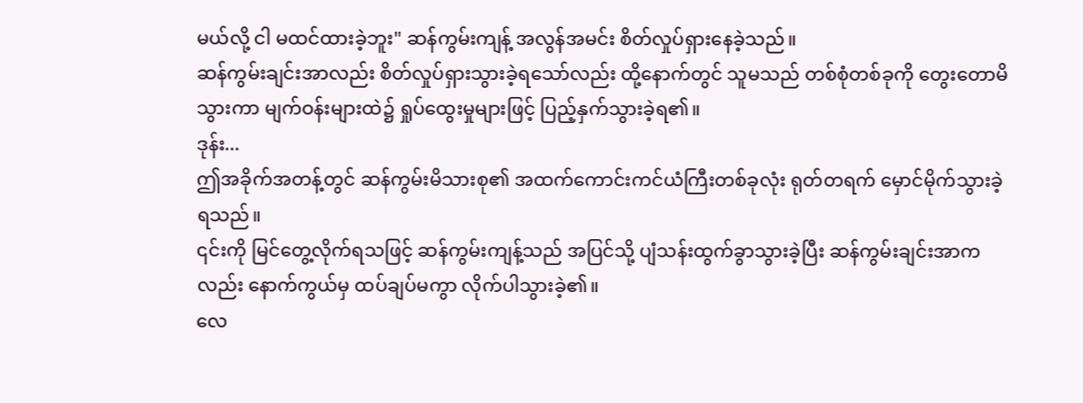မယ်လို့ ငါ မထင်ထားခဲ့ဘူး" ဆန်ကွမ်းကျန့် အလွန်အမင်း စိတ်လှုပ်ရှားနေခဲ့သည်။
ဆန်ကွမ်းချင်းအာလည်း စိတ်လှုပ်ရှားသွားခဲ့ရသော်လည်း ထို့နောက်တွင် သူမသည် တစ်စုံတစ်ခုကို တွေးတောမိသွားကာ မျက်ဝန်းများထဲ၌ ရှုပ်ထွေးမှုများဖြင့် ပြည့်နှက်သွားခဲ့ရ၏။
ဒုန်း...
ဤအခိုက်အတန့်တွင် ဆန်ကွမ်းမိသားစု၏ အထက်ကောင်းကင်ယံကြီးတစ်ခုလုံး ရုတ်တရက် မှောင်မိုက်သွားခဲ့ရသည်။
၎င်းကို မြင်တွေ့လိုက်ရသဖြင့် ဆန်ကွမ်းကျန့်သည် အပြင်သို့ ပျံသန်းထွက်ခွာသွားခဲ့ပြီး ဆန်ကွမ်းချင်းအာကလည်း နောက်ကွယ်မှ ထပ်ချပ်မကွာ လိုက်ပါသွားခဲ့၏။
လေ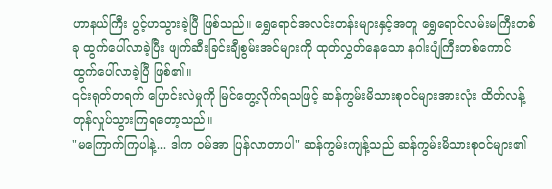ဟာနယ်ကြီး ပွင့်ဟသွားခဲ့ပြီ ဖြစ်သည်။ ရွှေရောင်အလင်းတန်းများနှင့်အတူ ရွှေရောင်လမ်းမကြီးတစ်ခု ထွက်ပေါ်လာခဲ့ပြီး ဖျက်ဆီးခြင်းချီစွမ်းအင်များကို ထုတ်လွှတ်နေသော နဂါးပျံကြီးတစ်ကောင် ထွက်ပေါ်လာခဲ့ပြီ ဖြစ်၏။
၎င်းရုတ်တရက် ပြောင်းလဲမှုကို မြင်တွေ့လိုက်ရသဖြင့် ဆန်ကွမ်းမိသားစုဝင်များအားလုံး ထိတ်လန့်တုန်လှုပ်သွားကြရတော့သည်။
"မကြောက်ကြပါနဲ့... ဒါက ဝမ်အာ ပြန်လာတာပါ" ဆန်ကွမ်းကျန့်သည် ဆန်ကွမ်းမိသားစုဝင်များ၏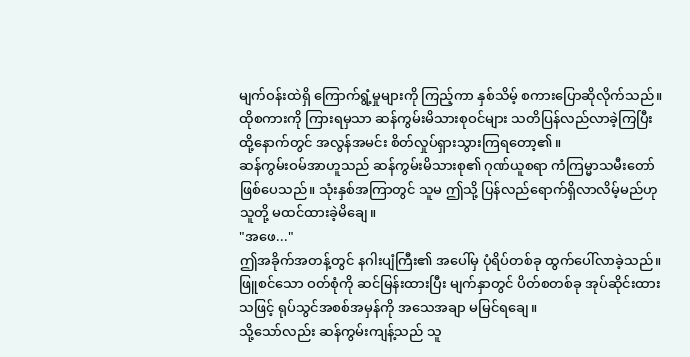မျက်ဝန်းထဲရှိ ကြောက်ရွံ့မှုများကို ကြည့်ကာ နှစ်သိမ့် စကားပြောဆိုလိုက်သည်။
ထိုစကားကို ကြားရမှသာ ဆန်ကွမ်းမိသားစုဝင်များ သတိပြန်လည်လာခဲ့ကြပြီး ထို့နောက်တွင် အလွန်အမင်း စိတ်လှုပ်ရှားသွားကြရတော့၏။
ဆန်ကွမ်းဝမ်အာဟူသည် ဆန်ကွမ်းမိသားစု၏ ဂုဏ်ယူစရာ ကံကြမ္မာသမီးတော် ဖြစ်ပေသည်။ သုံးနှစ်အကြာတွင် သူမ ဤသို့ ပြန်လည်ရောက်ရှိလာလိမ့်မည်ဟု သူတို့ မထင်ထားခဲ့မိချေ။
"အဖေ..."
ဤအခိုက်အတန့်တွင် နဂါးပျံကြီး၏ အပေါ်မှ ပုံရိပ်တစ်ခု ထွက်ပေါ်လာခဲ့သည်။
ဖြူစင်သော ဝတ်စုံကို ဆင်မြန်းထားပြီး မျက်နှာတွင် ပိတ်စတစ်ခု အုပ်ဆိုင်းထားသဖြင့် ရုပ်သွင်အစစ်အမှန်ကို အသေအချာ မမြင်ရချေ။
သို့သော်လည်း ဆန်ကွမ်းကျန့်သည် သူ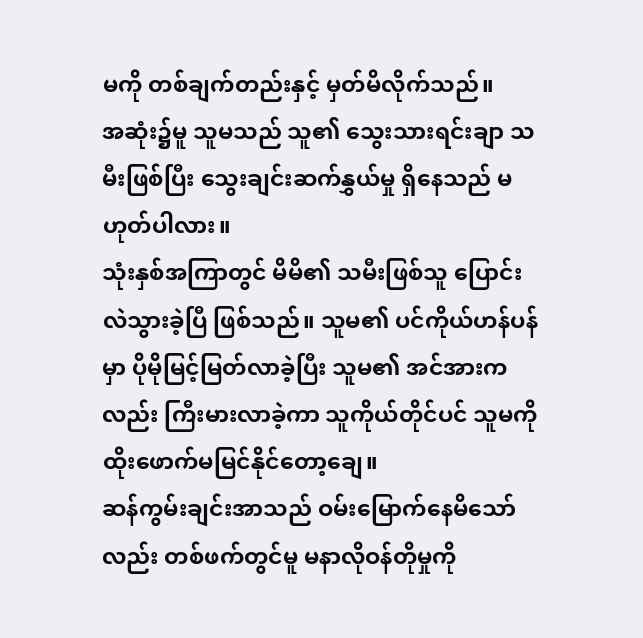မကို တစ်ချက်တည်းနှင့် မှတ်မိလိုက်သည်။
အဆုံး၌မူ သူမသည် သူ၏ သွေးသားရင်းချာ သမီးဖြစ်ပြီး သွေးချင်းဆက်နွှယ်မှု ရှိနေသည် မဟုတ်ပါလား။
သုံးနှစ်အကြာတွင် မိမိ၏ သမီးဖြစ်သူ ပြောင်းလဲသွားခဲ့ပြီ ဖြစ်သည်။ သူမ၏ ပင်ကိုယ်ဟန်ပန်မှာ ပိုမိုမြင့်မြတ်လာခဲ့ပြီး သူမ၏ အင်အားကလည်း ကြီးမားလာခဲ့ကာ သူကိုယ်တိုင်ပင် သူမကို ထိုးဖောက်မမြင်နိုင်တော့ချေ။
ဆန်ကွမ်းချင်းအာသည် ဝမ်းမြောက်နေမိသော်လည်း တစ်ဖက်တွင်မူ မနာလိုဝန်တိုမှုကို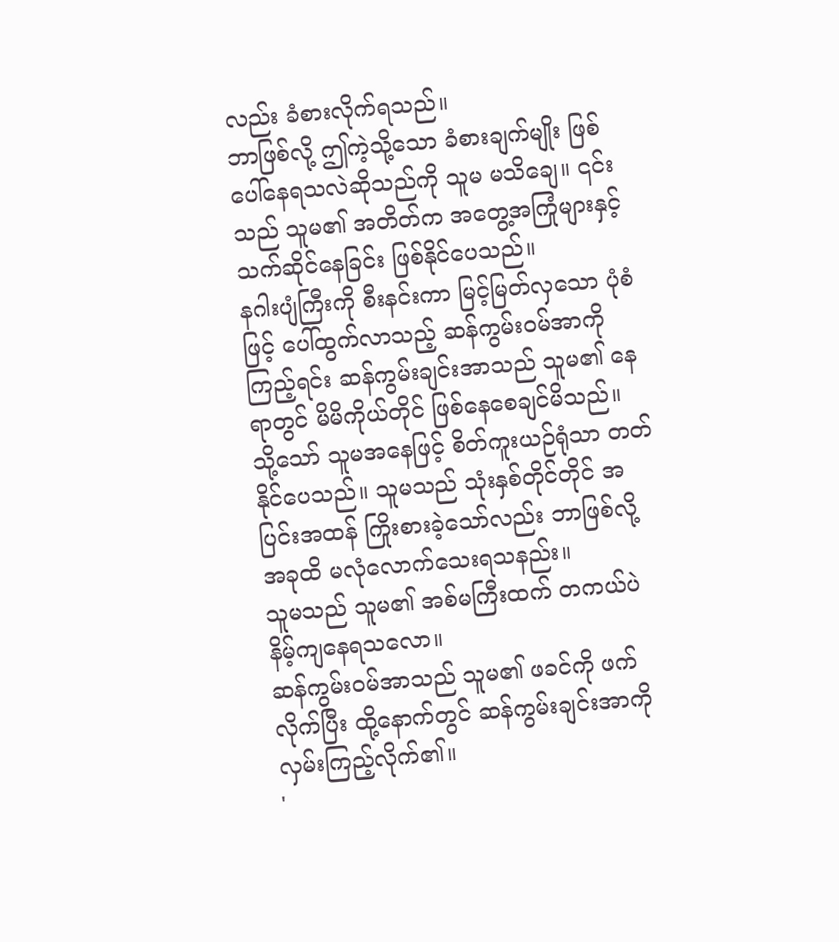လည်း ခံစားလိုက်ရသည်။
ဘာဖြစ်လို့ ဤကဲ့သို့သော ခံစားချက်မျိုး ဖြစ်ပေါ်နေရသလဲဆိုသည်ကို သူမ မသိချေ။ ၎င်းသည် သူမ၏ အတိတ်က အတွေ့အကြုံများနှင့် သက်ဆိုင်နေခြင်း ဖြစ်နိုင်ပေသည်။
နဂါးပျံကြီးကို စီးနင်းကာ မြင့်မြတ်လှသော ပုံစံဖြင့် ပေါ်ထွက်လာသည့် ဆန်ကွမ်းဝမ်အာကို ကြည့်ရင်း ဆန်ကွမ်းချင်းအာသည် သူမ၏ နေရာတွင် မိမိကိုယ်တိုင် ဖြစ်နေစေချင်မိသည်။
သို့သော် သူမအနေဖြင့် စိတ်ကူးယဉ်ရုံသာ တတ်နိုင်ပေသည်။ သူမသည် သုံးနှစ်တိုင်တိုင် အပြင်းအထန် ကြိုးစားခဲ့သော်လည်း ဘာဖြစ်လို့ အခုထိ မလုံလောက်သေးရသနည်း။
သူမသည် သူမ၏ အစ်မကြီးထက် တကယ်ပဲ နိမ့်ကျနေရသလော။
ဆန်ကွမ်းဝမ်အာသည် သူမ၏ ဖခင်ကို ဖက်လိုက်ပြီး ထို့နောက်တွင် ဆန်ကွမ်းချင်းအာကို လှမ်းကြည့်လိုက်၏။
'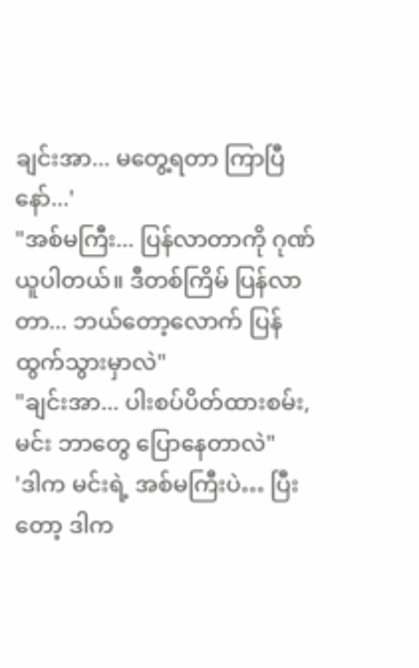ချင်းအာ... မတွေ့ရတာ ကြာပြီနော်...'
"အစ်မကြီး... ပြန်လာတာကို ဂုဏ်ယူပါတယ်။ ဒီတစ်ကြိမ် ပြန်လာတာ... ဘယ်တော့လောက် ပြန်ထွက်သွားမှာလဲ"
"ချင်းအာ... ပါးစပ်ပိတ်ထားစမ်း, မင်း ဘာတွေ ပြောနေတာလဲ"
'ဒါက မင်းရဲ့ အစ်မကြီးပဲ… ပြီးတော့ ဒါက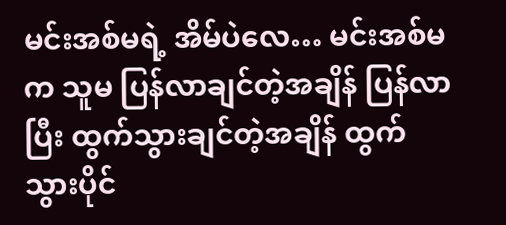မင်းအစ်မရဲ့ အိမ်ပဲလေ… မင်းအစ်မက သူမ ပြန်လာချင်တဲ့အချိန် ပြန်လာပြီး ထွက်သွားချင်တဲ့အချိန် ထွက်သွားပိုင်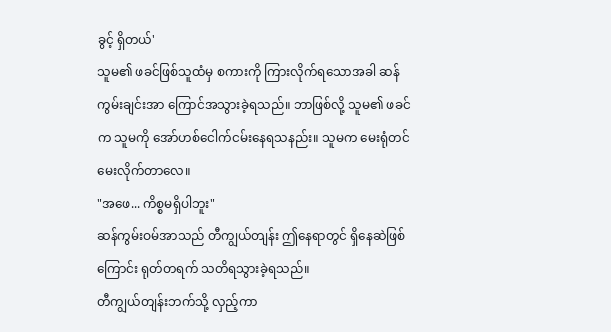ခွင့် ရှိတယ်'
သူမ၏ ဖခင်ဖြစ်သူထံမှ စကားကို ကြားလိုက်ရသောအခါ ဆန်ကွမ်းချင်းအာ ကြောင်အသွားခဲ့ရသည်။ ဘာဖြစ်လို့ သူမ၏ ဖခင်က သူမကို အော်ဟစ်ငေါက်ငမ်းနေရသနည်း။ သူမက မေးရုံတင် မေးလိုက်တာလေ။
"အဖေ... ကိစ္စမရှိပါဘူး"
ဆန်ကွမ်းဝမ်အာသည် တီကျွယ်တျန်း ဤနေရာတွင် ရှိနေဆဲဖြစ်ကြောင်း ရုတ်တရက် သတိရသွားခဲ့ရသည်။
တီကျွယ်တျန်းဘက်သို့ လှည့်ကာ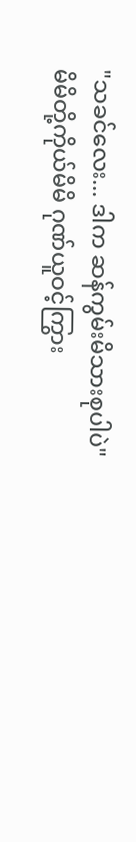"သခင်လေး... ဒါက ဆန်ကွမ်းမိသားစုပါပဲ"
မိမိတို့ကိုယ်မိမိ ဂုဏ်ယူဝင့်ကြွား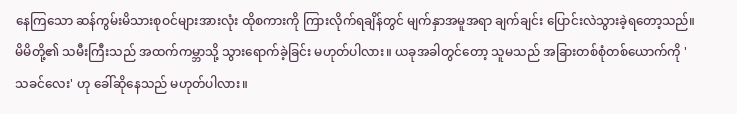နေကြသော ဆန်ကွမ်းမိသားစုဝင်များအားလုံး ထိုစကားကို ကြားလိုက်ရချိန်တွင် မျက်နှာအမူအရာ ချက်ချင်း ပြောင်းလဲသွားခဲ့ရတော့သည်။
မိမိတို့၏ သမီးကြီးသည် အထက်ကမ္ဘာသို့ သွားရောက်ခဲ့ခြင်း မဟုတ်ပါလား။ ယခုအခါတွင်တော့ သူမသည် အခြားတစ်စုံတစ်ယောက်ကို 'သခင်လေး' ဟု ခေါ်ဆိုနေသည် မဟုတ်ပါလား။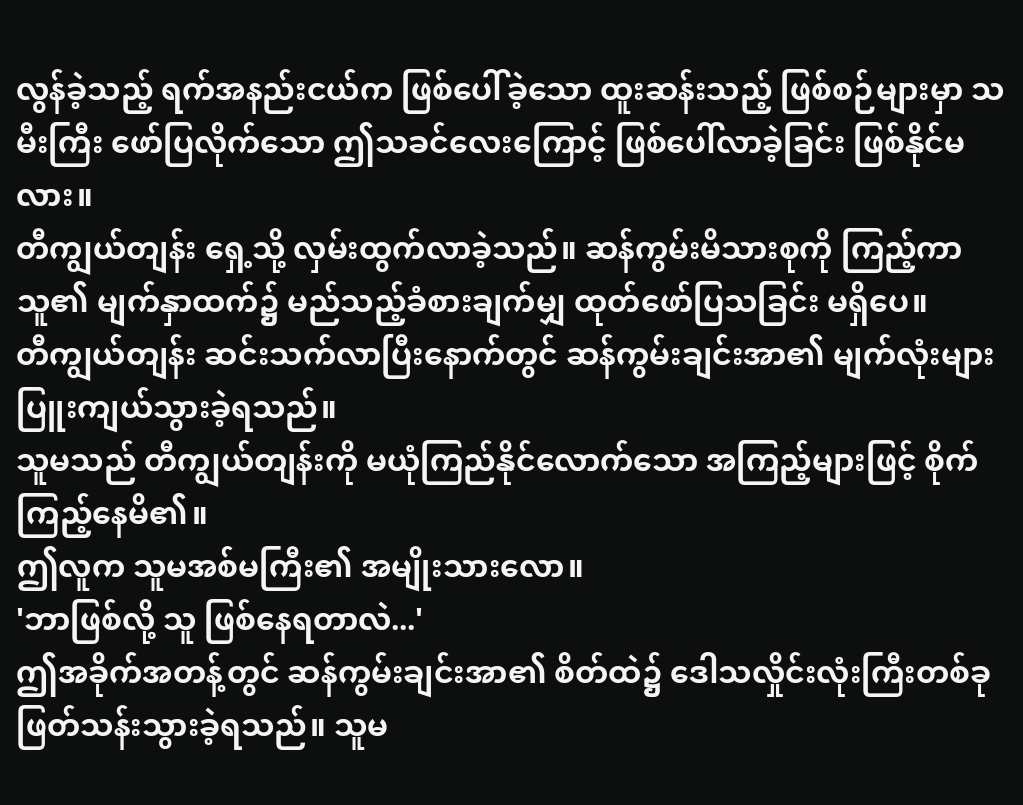လွန်ခဲ့သည့် ရက်အနည်းငယ်က ဖြစ်ပေါ်ခဲ့သော ထူးဆန်းသည့် ဖြစ်စဉ်များမှာ သမီးကြီး ဖော်ပြလိုက်သော ဤသခင်လေးကြောင့် ဖြစ်ပေါ်လာခဲ့ခြင်း ဖြစ်နိုင်မလား။
တီကျွယ်တျန်း ရှေ့သို့ လှမ်းထွက်လာခဲ့သည်။ ဆန်ကွမ်းမိသားစုကို ကြည့်ကာ သူ၏ မျက်နှာထက်၌ မည်သည့်ခံစားချက်မျှ ထုတ်ဖော်ပြသခြင်း မရှိပေ။
တီကျွယ်တျန်း ဆင်းသက်လာပြီးနောက်တွင် ဆန်ကွမ်းချင်းအာ၏ မျက်လုံးများ ပြူးကျယ်သွားခဲ့ရသည်။
သူမသည် တီကျွယ်တျန်းကို မယုံကြည်နိုင်လောက်သော အကြည့်များဖြင့် စိုက်ကြည့်နေမိ၏။
ဤလူက သူမအစ်မကြီး၏ အမျိုးသားလော။
'ဘာဖြစ်လို့ သူ ဖြစ်နေရတာလဲ...'
ဤအခိုက်အတန့်တွင် ဆန်ကွမ်းချင်းအာ၏ စိတ်ထဲ၌ ဒေါသလှိုင်းလုံးကြီးတစ်ခု ဖြတ်သန်းသွားခဲ့ရသည်။ သူမ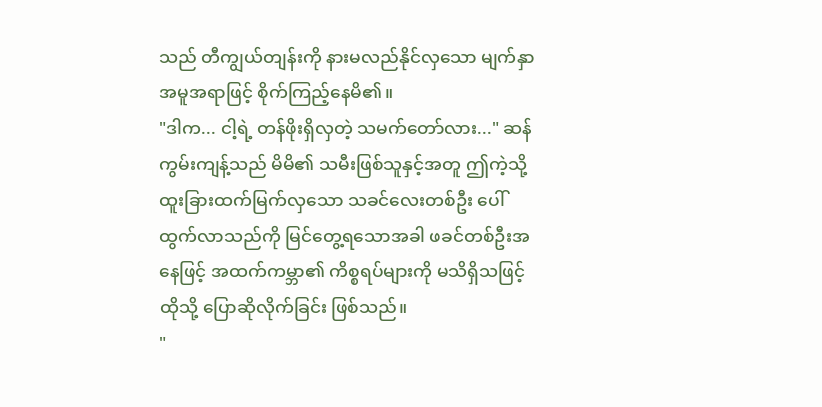သည် တီကျွယ်တျန်းကို နားမလည်နိုင်လှသော မျက်နှာအမူအရာဖြင့် စိုက်ကြည့်နေမိ၏။
"ဒါက... ငါ့ရဲ့ တန်ဖိုးရှိလှတဲ့ သမက်တော်လား..." ဆန်ကွမ်းကျန့်သည် မိမိ၏ သမီးဖြစ်သူနှင့်အတူ ဤကဲ့သို့ ထူးခြားထက်မြက်လှသော သခင်လေးတစ်ဦး ပေါ်ထွက်လာသည်ကို မြင်တွေ့ရသောအခါ ဖခင်တစ်ဦးအနေဖြင့် အထက်ကမ္ဘာ၏ ကိစ္စရပ်များကို မသိရှိသဖြင့် ထိုသို့ ပြောဆိုလိုက်ခြင်း ဖြစ်သည်။
"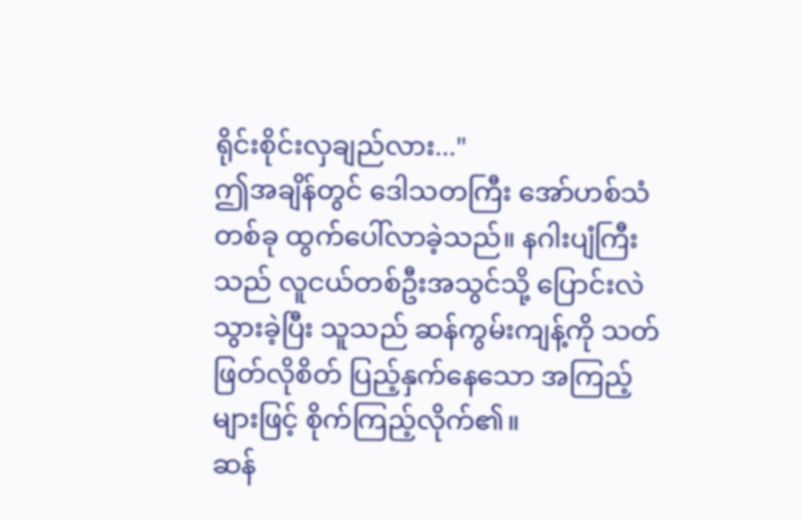ရိုင်းစိုင်းလှချည်လား..."
ဤအချိန်တွင် ဒေါသတကြီး အော်ဟစ်သံတစ်ခု ထွက်ပေါ်လာခဲ့သည်။ နဂါးပျံကြီးသည် လူငယ်တစ်ဦးအသွင်သို့ ပြောင်းလဲသွားခဲ့ပြီး သူသည် ဆန်ကွမ်းကျန့်ကို သတ်ဖြတ်လိုစိတ် ပြည့်နှက်နေသော အကြည့်များဖြင့် စိုက်ကြည့်လိုက်၏။
ဆန်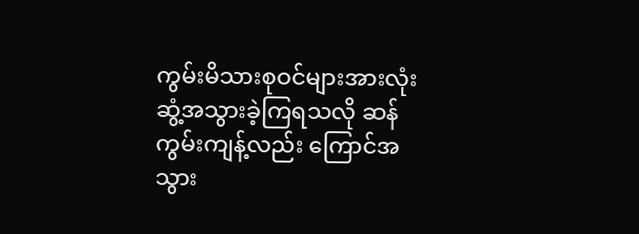ကွမ်းမိသားစုဝင်များအားလုံး ဆွံ့အသွားခဲ့ကြရသလို ဆန်ကွမ်းကျန့်လည်း ကြောင်အသွား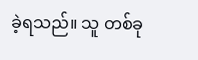ခဲ့ရသည်။ သူ တစ်ခု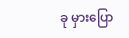ခု မှားပြော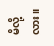မိလို့လား။